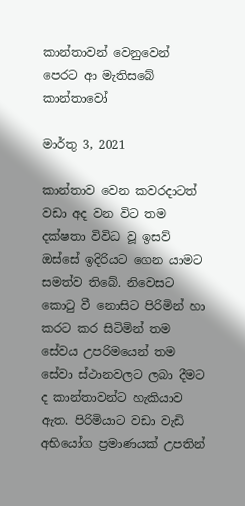කාන්තාවන් වෙනුවෙන් පෙරට ආ මැතිසබේ කාන්තාවෝ

මාර්තු 3, 2021

කාන්තාව වෙන කවරදාටත් වඩා අද වන විට තම දක්ෂතා විවිධ වූ ඉසව් ඔස්සේ ඉදිරියට ගෙන යාමට සමත්ව තිබේ. නිවෙසට කොටු වී නොසිට පිරිමින් හා කරට කර සිටිමින් තම සේවය උපරිමයෙන් තම සේවා ස්ථානවලට ලබා දීමට ද කාන්තාවන්ට හැකියාව ඇත. පිරිමියාට වඩා වැඩි අභියෝග ප්‍රමාණයක් උපතින්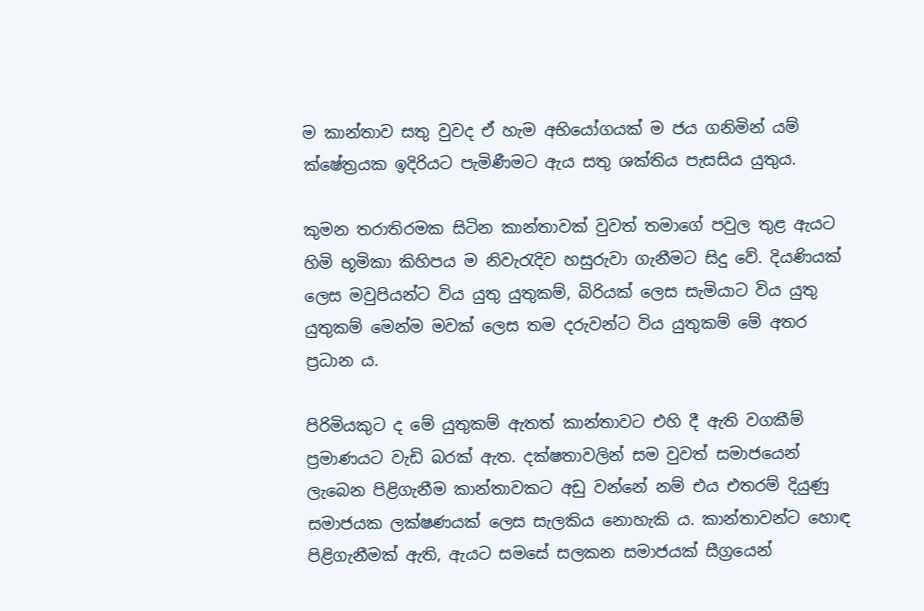ම කාන්තාව සතු වුවද ඒ හැම අභියෝගයක් ම ජය ගනිමින් යම් ක්ෂේත්‍රයක ඉදිරියට පැමිණීමට ඇය සතු ශක්තිය පැසසිය යුතුය.

කුමන තරාතිරමක සිටින කාන්තාවක් වුවත් තමාගේ පවුල තුළ ඇයට හිමි භූමිකා කිහිපය ම නිවැරැදිව හසුරුවා ගැනීමට සිදු වේ. දියණියක් ලෙස මවුපියන්ට විය යුතු යුතුකම්, බිරියක් ලෙස සැමියාට විය යුතු යුතුකම් මෙන්ම මවක් ලෙස තම දරුවන්ට විය යුතුකම් මේ අතර ප්‍රධාන ය.

පිරිමියකුට ද මේ යුතුකම් ඇතත් කාන්තාවට එහි දී ඇති වගකීම් ප්‍රමාණයට වැඩි බරක් ඇත. දක්ෂතාවලින් සම වුවත් සමාජයෙන් ලැබෙන පිළිගැනීම කාන්තාවකට අඩු වන්නේ නම් එය එතරම් දියුණු සමාජයක ලක්ෂණයක් ලෙස සැලකිය නොහැකි ය. කාන්තාවන්ට හොඳ පිළිගැනීමක් ඇති, ඇයට සමසේ සලකන සමාජයක් සීග්‍රයෙන්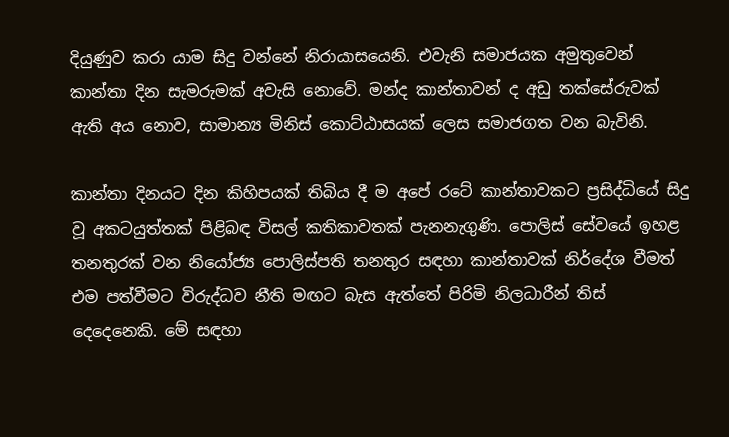දියුණුව කරා යාම සිදු වන්නේ නිරායාසයෙනි. එවැනි සමාජයක අමුතුවෙන් කාන්තා දින සැමරුමක් අවැසි නොවේ. මන්ද කාන්තාවන් ද අඩු තක්සේරුවක් ඇති අය නොව, සාමාන්‍ය මිනිස් කොට්ඨාසයක් ලෙස සමාජගත වන බැවිනි.

කාන්තා දිනයට දින කිහිපයක් තිබිය දී ම අපේ රටේ කාන්තාවකට ප්‍රසිද්ධියේ සිදු වූ අකටයුත්තක් පිළිබඳ විසල් කතිකාවතක් පැනනැගුණි. පොලිස් සේවයේ ඉහළ තනතුරක් වන නියෝජ්‍ය පොලිස්පති තනතුර සඳහා කාන්තාවක් නිර්දේශ වීමත් එම පත්වීමට විරුද්ධව නීති මඟට බැස ඇත්තේ පිරිමි නිලධාරීන් තිස් දෙදෙනෙකි. මේ සඳහා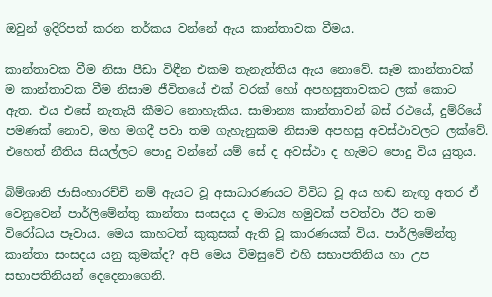ඔවුන් ඉදිරිපත් කරන තර්කය වන්නේ ඇය කාන්තාවක වීමය.

කාන්තාවක වීම නිසා පීඩා විඳීන එකම තැනැත්තිය ඇය නොවේ. සෑම කාන්තාවක් ම කාන්තාවක වීම නිසාම ජීවිතයේ එක් වරක් හෝ අපහසුතාවකට ලක් කොට ඇත. එය එසේ නැතැයි කීමට නොහැකිය. සාමාන්‍ය කාන්තාවන් බස් රථයේ, දුම්රියේ පමණක් නොව, මහ මගදී පවා තම ගැහැනුකම නිසාම අපහසු අවස්ථාවලට ලක්වේ. එහෙත් නීතිය සියල්ලට පොදු වන්නේ යම් සේ ද අවස්ථා ද හැමට පොදු විය යුතුය.

බිම්ශානි ජාසිංහාරච්චි නම් ඇයට වූ අසාධාරණයට විවිධ වූ අය හඬ නැඟූ අතර ඒ වෙනුවෙන් පාර්ලිමේන්තු කාන්තා සංසදය ද මාධ්‍ය හමුවක් පවත්වා ඊට තම විරෝධය පෑවාය. මෙය කාහටත් කුකුසක් ඇති වූ කාරණයක් විය. පාර්ලිමේන්තු කාන්තා සංසදය යනු කුමක්ද? අපි මෙය විමසුවේ එහි සභාපතිනිය හා උප සභාපතිනියන් දෙදෙනාගෙනි.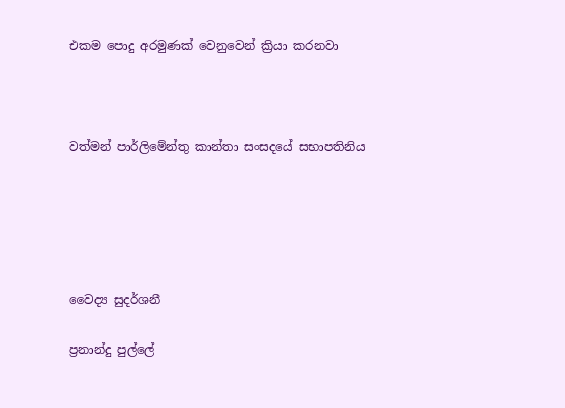එකම පොදු අරමුණක් වෙනුවෙන් ක්‍රියා කරනවා



වත්මන් පාර්ලිමේන්තු කාන්තා සංසදයේ සභාපතිනිය





වෛද්‍ය සුදර්ශනී

ප්‍රනාන්දු පුල්ලේ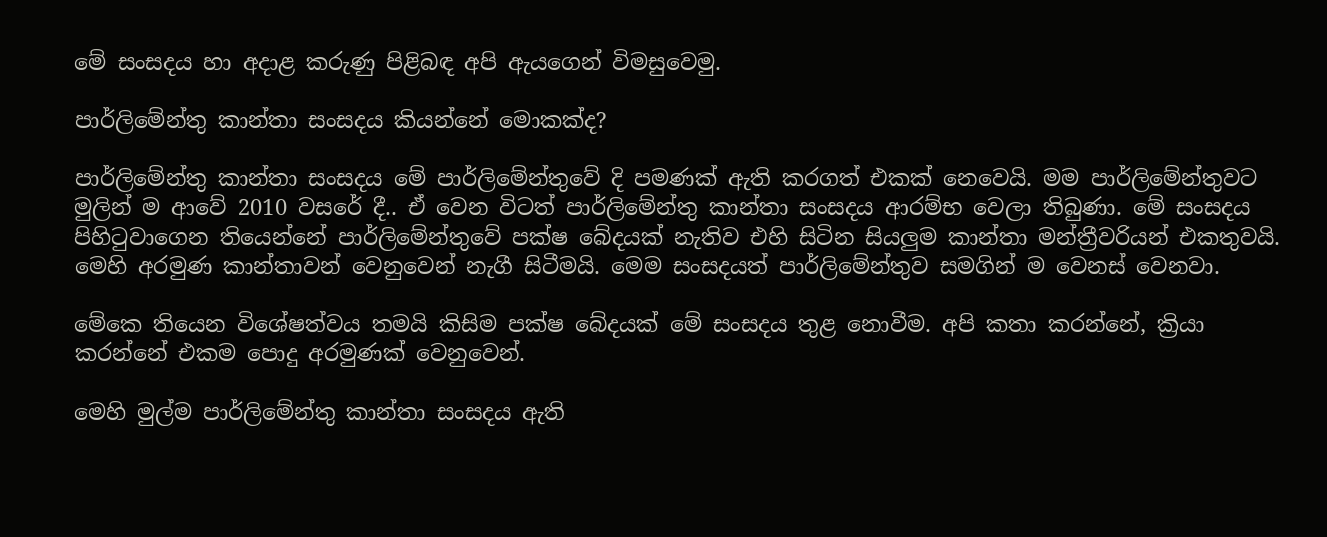මේ සංසදය හා අදාළ කරුණු පිළිබඳ අපි ඇයගෙන් විමසුවෙමු.

පාර්ලිමේන්තු කාන්තා සංසදය කියන්නේ මොකක්ද?

පාර්ලිමේන්තු කාන්තා සංසදය මේ පාර්ලිමේන්තුවේ දි පමණක් ඇති කරගත් එකක් නෙවෙයි. මම පාර්ලිමේන්තුවට මුලින් ම ආවේ 2010 වසරේ දී.. ඒ වෙන විටත් පාර්ලිමේන්තු කාන්තා සංසදය ආරම්භ වෙලා තිබුණා. මේ සංසදය පිහිටුවාගෙන තියෙන්නේ පාර්ලිමේන්තුවේ පක්ෂ බේදයක් නැතිව එහි සිටින සියලුම කාන්තා මන්ත්‍රීවරියන් එකතුවයි. මෙහි අරමුණ කාන්තාවන් වෙනුවෙන් නැගී සිටීමයි. මෙම සංසදයත් පාර්ලිමේන්තුව සමගින් ම වෙනස් වෙනවා.

මේකෙ තියෙන විශේෂත්වය තමයි කිසිම පක්ෂ බේදයක් මේ සංසදය තුළ නොවීම. අපි කතා කරන්නේ, ක්‍රියා කරන්නේ එකම පොදු අරමුණක් වෙනුවෙන්.

මෙහි මුල්ම පාර්ලිමේන්තු කාන්තා සංසදය ඇති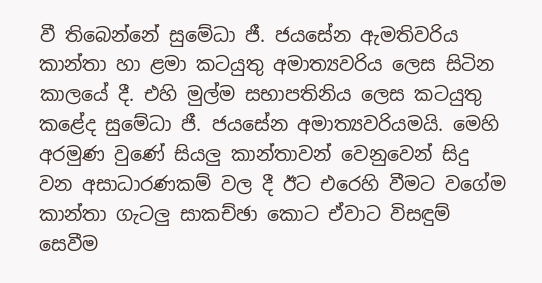වී තිබෙන්නේ සුමේධා ජී. ජයසේන ඇමතිවරිය කාන්තා හා ළමා කටයුතු අමාත්‍යවරිය ලෙස සිටින කාලයේ දී. එහි මුල්ම සභාපතිනිය ලෙස කටයුතු කළේද සුමේධා ජී. ජයසේන අමාත්‍යවරියමයි. මෙහි අරමුණ වුණේ සියලු කාන්තාවන් වෙනුවෙන් සිදු වන අසාධාරණකම් වල දී ඊට එරෙහි වීමට වගේම කාන්තා ගැටලු සාකච්ඡා කොට ඒවාට විසඳුම් සෙවීම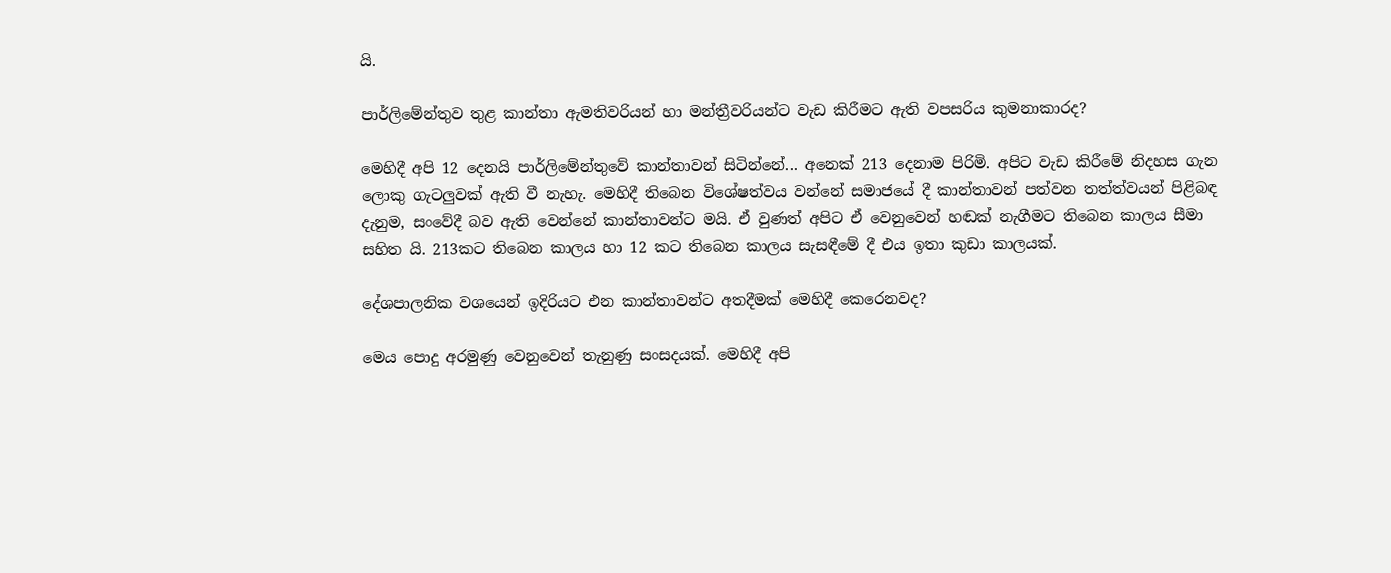යි.

පාර්ලිමේන්තුව තුළ කාන්තා ඇමතිවරියන් හා මන්ත්‍රීවරියන්ට වැඩ කිරීමට ඇති වපසරිය කුමනාකාරද?

මෙහිදී අපි 12 දෙනයි පාර්ලිමේන්තුවේ කාන්තාවන් සිටින්නේ... අනෙක් 213 දෙනාම පිරිමි. අපිට වැඩ කිරීමේ නිදහස ගැන ලොකු ගැටලුවක් ඇති වී නැහැ. මෙහිදී තිබෙන විශේෂත්වය වන්නේ සමාජයේ දී කාන්තාවන් පත්වන තත්ත්වයන් පිළිබඳ දැනුම, සංවේදී බව ඇති වෙන්නේ කාන්තාවන්ට මයි. ඒ වුණත් අපිට ඒ වෙනුවෙන් හඬක් නැගීමට තිබෙන කාලය සීමා සහිත යි. 213කට තිබෙන කාලය හා 12 කට තිබෙන කාලය සැසඳීමේ දී එය ඉතා කුඩා කාලයක්.

දේශපාලනික වශයෙන් ඉදිරියට එන කාන්තාවන්ට අතදීමක් මෙහිදී කෙරෙනවද?

මෙය පොදු අරමුණු වෙනුවෙන් තැනුණු සංසදයක්. මෙහිදී අපි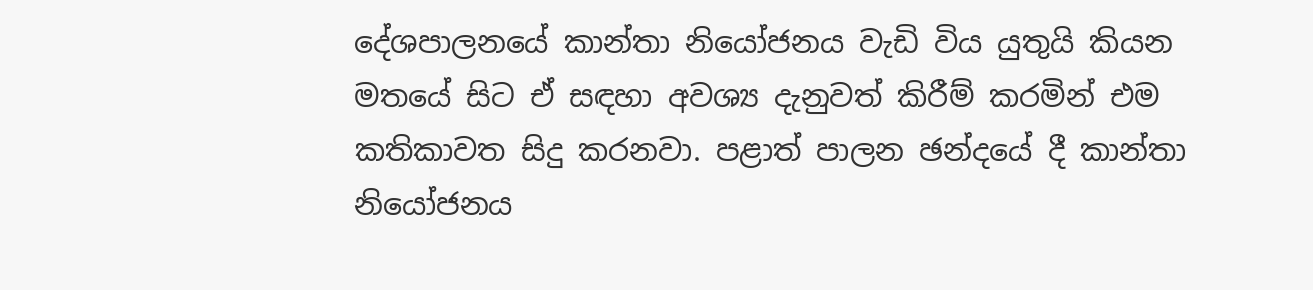දේශපාලනයේ කාන්තා නියෝජනය වැඩි විය යුතුයි කියන මතයේ සිට ඒ සඳහා අවශ්‍ය දැනුවත් කිරීම් කරමින් එම කතිකාවත සිදු කරනවා. පළාත් පාලන ඡන්දයේ දී කාන්තා නියෝජනය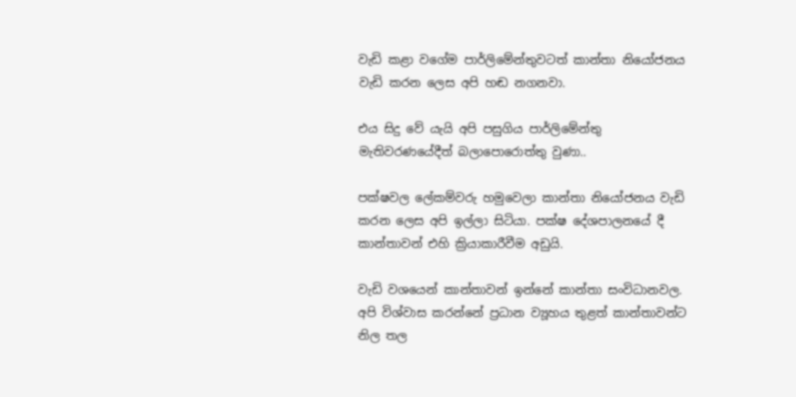වැඩි කළා වගේම පාර්ලිමේන්තුවටත් කාන්තා නියෝජනය වැඩි කරන ලෙස අපි හඬ නගනවා.

එය සිදු වේ යැයි අපි පසුගිය පාර්ලිමේන්තු මැතිවරණයේදීත් බලාපොරොත්තු වුණා..

පක්ෂවල ලේකම්වරු හමුවෙලා කාන්තා නියෝජනය වැඩි කරන ලෙස අපි ඉල්ලා සිටියා. පක්ෂ දේශපාලනයේ දී කාන්තාවන් එහි ක්‍රියාකාරීවීම අඩුයි.

වැඩි වශයෙන් කාන්තාවන් ඉන්නේ කාන්තා සංවිධානව‍ල. අපි විශ්වාස කරන්නේ ප්‍රධාන ව්‍යූහය තුළත් කාන්තාවන්ට නිල තල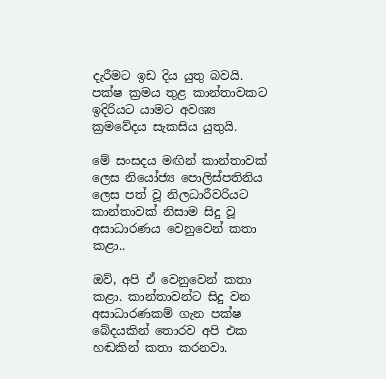දැරීමට ඉඩ දිය යුතු බවයි. පක්ෂ ක්‍රමය තුළ කාන්තාවකට ඉදිරියට යාමට අවශ්‍ය ක්‍රමවේදය සැකසිය යුතුයි.

මේ සංසදය මඟින් කාන්තාවක් ලෙස නියෝජ්‍ය පොලිස්පතිනිය ලෙස පත් වූ නිලධාරීවරියට කාන්තාවක් නිසාම සිදු වූ අසාධාරණය වෙනුවෙන් කතා කළා..

ඔව්, අපි ඒ වෙනුවෙන් කතා කළා. කාන්තාවන්ට සිදු වන අසාධාරණකම් ගැන පක්ෂ බේදයකින් තොරව අපි එක හඬකින් කතා කරනවා.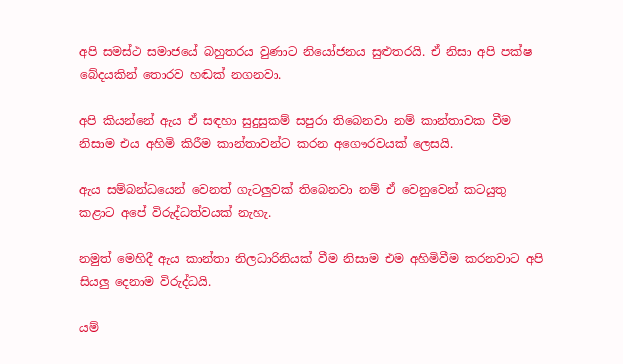අපි සමස්ථ සමාජයේ බහුතරය වුණාට නියෝජනය සුළුතරයි. ඒ නිසා අපි පක්ෂ බේදයකින් තොරව හඬක් නගනවා.

අපි කියන්නේ ඇය ඒ සඳහා සුදුසුකම් සපුරා තිබෙනවා නම් කාන්තාවක වීම නිසාම එය අහිමි කිරීම කාන්තාවන්ට කරන අගෞරවයක් ලෙසයි.

ඇය සම්බන්ධයෙන් වෙනත් ගැටලුවක් තිබෙනවා නම් ඒ වෙනුවෙන් කටයුතු කළාට අපේ විරුද්ධත්වයක් නැහැ.

නමුත් මෙහිදී ඇය කාන්තා නිලධාරිනියක් වීම නිසාම එම අහිමිවීම කරනවාට අපි සියලු දෙනාම විරුද්ධයි.

යම්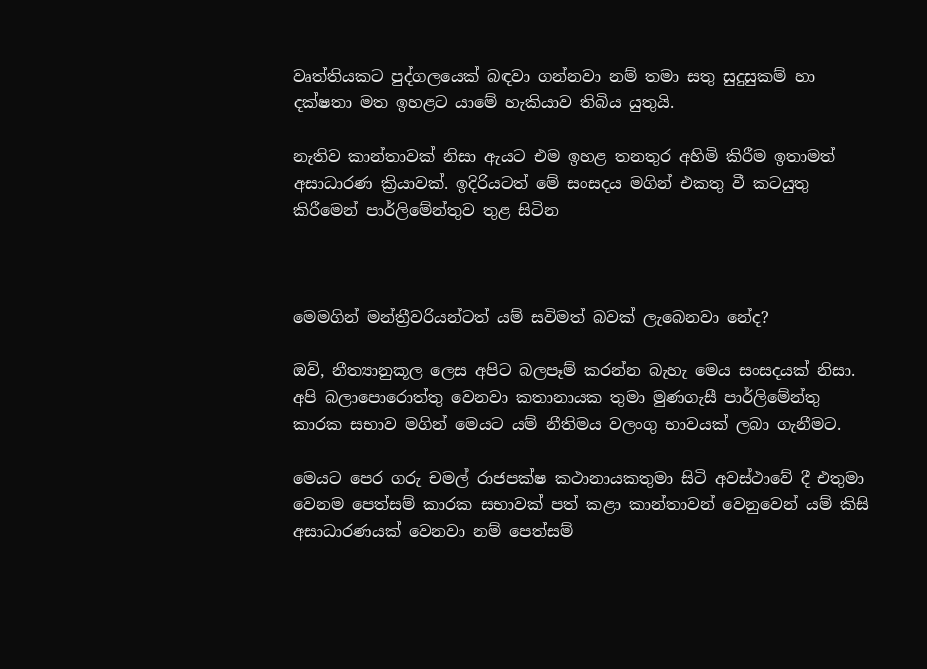වෘත්තියකට පුද්ගලයෙක් බඳවා ගන්නවා නම් තමා සතු සුදුසුකම් හා දක්ෂතා මත ඉහළට යාමේ හැකියාව තිබිය යුතුයි.

නැතිව කාන්තාවක් නිසා ඇයට එම ඉහළ තනතුර අහිමි කිරීම ඉතාමත් අසාධාරණ ක්‍රියාවක්. ඉදිරියටත් මේ සංසදය මගින් එකතු වී කටයුතු කිරීමෙන් පාර්ලිමේන්තුව තුළ සිටින



මෙමගින් මන්ත්‍රීවරියන්ටත් යම් සවිමත් බවක් ලැබෙනවා නේද?

ඔව්, නීත්‍යානුකූල ලෙස අපිට බලපෑම් කරන්න බැහැ මෙය සංසදයක් නිසා. අපි බලාපොරොත්තු වෙනවා කතානායක තුමා මුණගැසී පාර්ලිමේන්තු කාරක සභාව මගින් මෙයට යම් නීතිමය වලංගු භාවයක් ලබා ගැනීමට.

මෙයට පෙර ගරු චමල් රාජපක්ෂ කථානායකතුමා සිටි අවස්ථාවේ දී එතුමා වෙනම පෙත්සම් කාරක සභාවක් පත් කළා කාන්තාවන් වෙනුවෙන් යම් කිසි අසාධාරණයක් වෙනවා නම් පෙත්සම්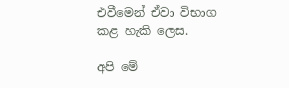එවීමෙන් ඒවා විභාග කළ හැකි ලෙස.

අපි මේ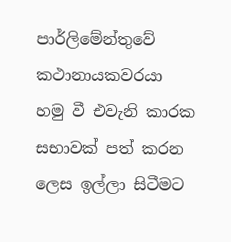පාර්ලිමේන්තුවේ කථානායකවරයා හමු වී එවැනි කාරක සභාවක් පත් කරන ලෙස ඉල්ලා සිටීමට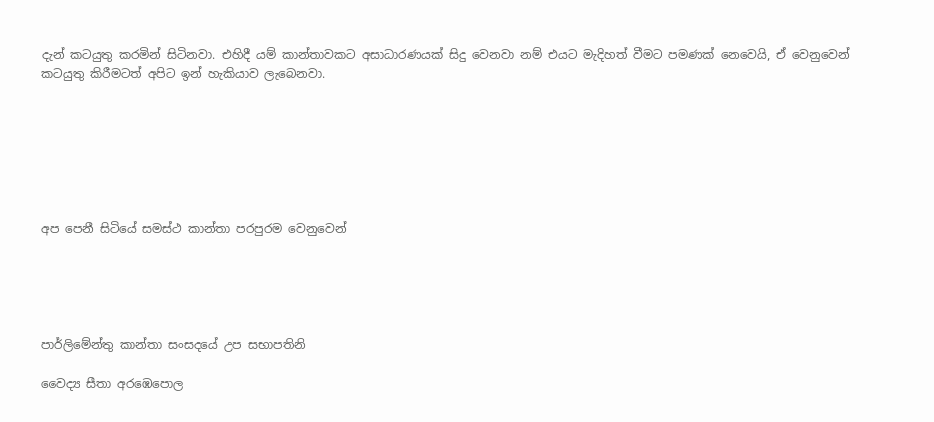දැන් කටයුතු කරමින් සිටිනවා. එහිදී යම් කාන්තාවකට අසාධාරණයක් සිදු වෙනවා නම් එයට මැදිහත් වීමට පමණක් නෙවෙයි, ඒ වෙනුවෙන් කටයුතු කිරීමටත් අපිට ඉන් හැකියාව ලැබෙනවා.







අප පෙනී සිටියේ සමස්ථ කාන්තා පරපුරම වෙනුවෙන්





පාර්ලිමේන්තු කාන්තා සංසදයේ උප සභාපතිනි

වෛද්‍ය සීතා අරඹෙපොල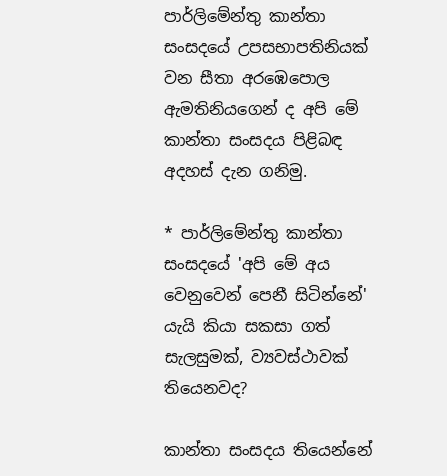පාර්ලිමේන්තු කාන්තා සංසදයේ උපසභාපතිනියක් වන සීතා අරඹෙපොල ඇමතිනියගෙන් ද අපි මේ කාන්තා සංසදය පිළිබඳ අදහස් දැන ගනිමු.

* පාර්ලිමේන්තු කාන්තා සංසදයේ 'අපි මේ අය වෙනුවෙන් පෙනී සිටින්නේ' යැයි කියා සකසා ගත් සැලසුමක්, ව්‍යවස්ථාවක් තියෙනවද?

කාන්තා සංසදය තියෙන්නේ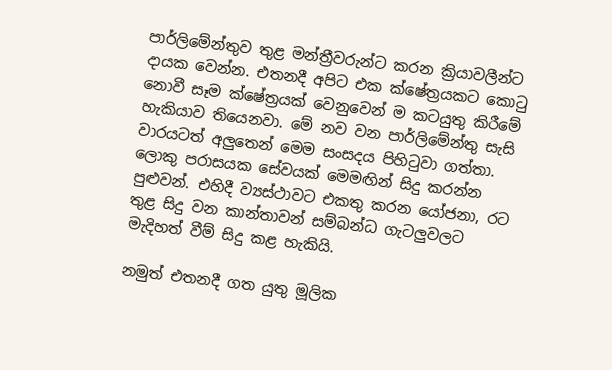පාර්ලිමේන්තුව තුළ මන්ත්‍රීවරුන්ට කරන ක්‍රියාවලීන්ට දායක වෙන්න. එතනදී අපිට එක ක්ෂේත්‍රයකට කොටු නොවී සෑම ක්ෂේත්‍රයක් වෙනුවෙන් ම කටයුතු කිරීමේ හැකියාව තියෙනවා. මේ නව වන පාර්ලිමේන්තු සැසි වාරයටත් අලුතෙන් මෙම සංසදය පිහිටුවා ගත්තා. ලොකු පරාසයක සේවයක් මෙමඟින් සිදු කරන්න පුළුවන්. එහිදී ව්‍යස්ථාවට එකතු කරන යෝජනා, රට තුළ සිදු වන කාන්තාවන් සම්බන්ධ ගැටලුවලට මැදිහත් වීම් සිදු කළ හැකියි.

නමුත් එතනදී ගත යුතු මූලික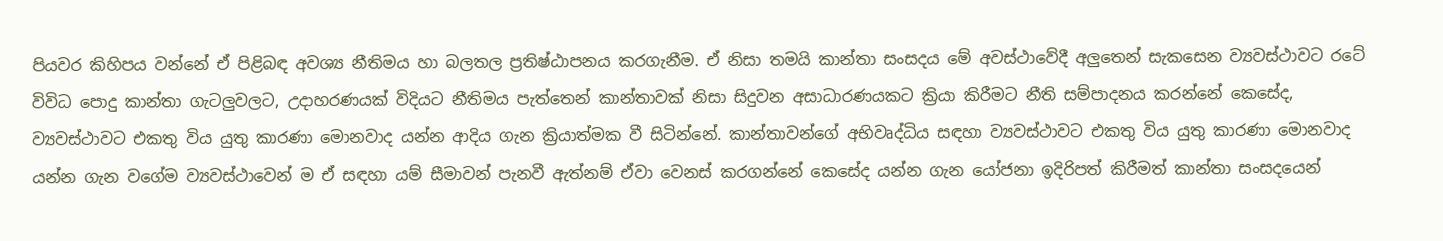පියවර කිහිපය වන්නේ ඒ පිළිබඳ අවශ්‍ය නීතිමය හා බලතල ප්‍රතිෂ්ඨාපනය කරගැනීම. ඒ නිසා තමයි කාන්තා සංසදය මේ අවස්ථාවේදී අලුතෙන් සැකසෙන ව්‍යවස්ථාවට රටේ විවිධ පොදු කාන්තා ගැටලුවලට, උදාහරණයක් විදියට නීතිමය පැත්තෙන් කාන්තාවක් නිසා සිදුවන අසාධාරණයකට ක්‍රියා කිරීමට නීති සම්පාදනය කරන්නේ කෙසේද, ව්‍යවස්ථාවට එකතු විය යුතු කාරණා මොනවාද යන්න ආදිය ගැන ක්‍රියාත්මක වී සිටින්නේ. කාන්තාවන්ගේ අභිවෘද්ධිය සඳහා ව්‍යවස්ථාවට එකතු විය යුතු කාරණා මොනවාද යන්න ගැන වගේම ව්‍යවස්ථාවෙන් ම ඒ සඳහා යම් සීමාවන් පැනවී ඇත්නම් ඒවා වෙනස් කරගන්නේ කෙසේද යන්න ගැන යෝජනා ඉදිරිපත් කිරීමත් කාන්තා සංසදයෙන්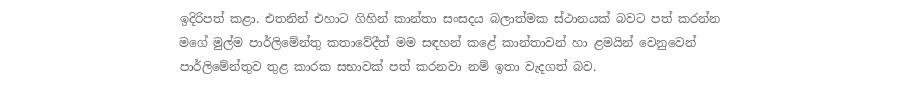ඉදිරිපත් කළා. එතනින් එහාට ගිහින් කාන්තා සංසදය බලාත්මක ස්ථානයක් බවට පත් කරන්න මගේ මුල්ම පාර්ලිමේන්තු කතාවේදීත් මම සඳහන් කළේ කාන්තාවන් හා ළමයින් වෙනුවෙන් පාර්ලිමේන්තුව තුළ කාරක සභාවක් පත් කරනවා නම් ඉතා වැදගත් බව.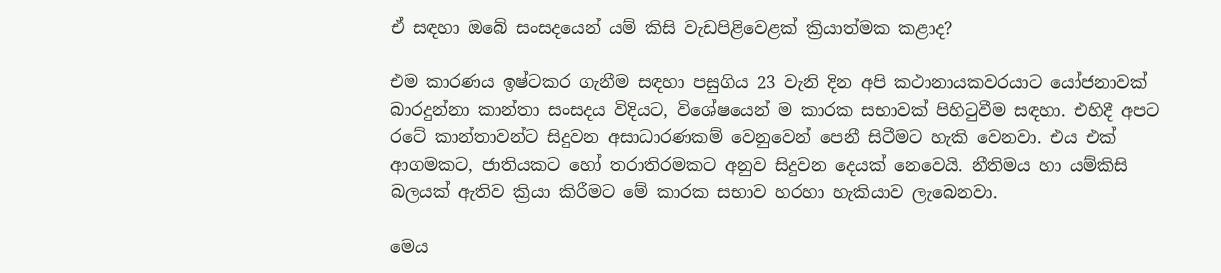ඒ සඳහා ඔබේ සංසදයෙන් යම් කිසි වැඩපිළිවෙළක් ක්‍රියාත්මක කළාද?

එම කාරණය ඉෂ්ටකර ගැනීම සඳහා පසුගිය 23 වැනි දින අපි කථානායකවරයාට යෝජනාවක් බාරදුන්නා කාන්තා සංසදය විදියට, විශේෂයෙන් ම කාරක සභාවක් පිහිටුවීම සඳහා. එහිදී අපට රටේ කාන්තාවන්ට සිදුවන අසාධාරණකම් වෙනුවෙන් පෙනී සිටීමට හැකි වෙනවා. එය එක් ආගමකට, ජාතියකට හෝ තරාතිරමකට අනුව සිදුවන දෙයක් නෙවෙයි. නීතිමය හා යම්කිසි බලයක් ඇතිව ක්‍රියා කිරීමට මේ කාරක සභාව හරහා හැකියාව ලැබෙනවා.

මෙය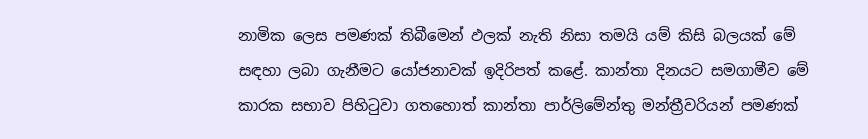නාමික ලෙස පමණක් තිබීමෙන් ඵලක් නැති නිසා තමයි යම් කිසි බලයක් මේ සඳහා ලබා ගැනීමට යෝජනාවක් ඉදිරිපත් කළේ. කාන්තා දිනයට සමගාමීව මේ කාරක සභාව පිහිටුවා ගතහොත් කාන්තා පාර්ලිමේන්තු මන්ත්‍රීවරියන් පමණක්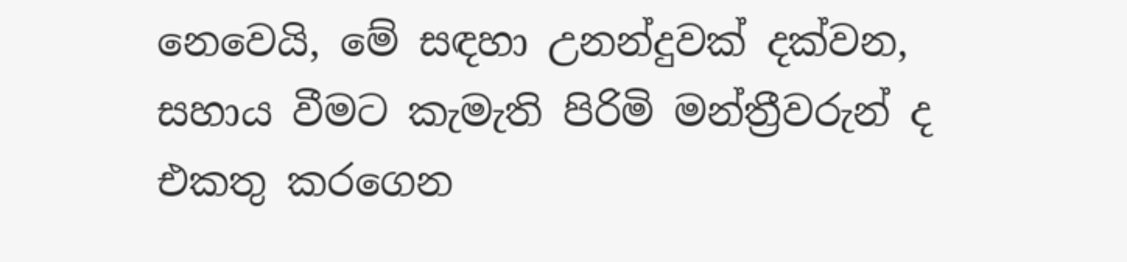නෙවෙයි, මේ සඳහා උනන්දුවක් දක්වන, සහාය වීමට කැමැති පිරිමි මන්ත්‍රීවරුන් ද එකතු කරගෙන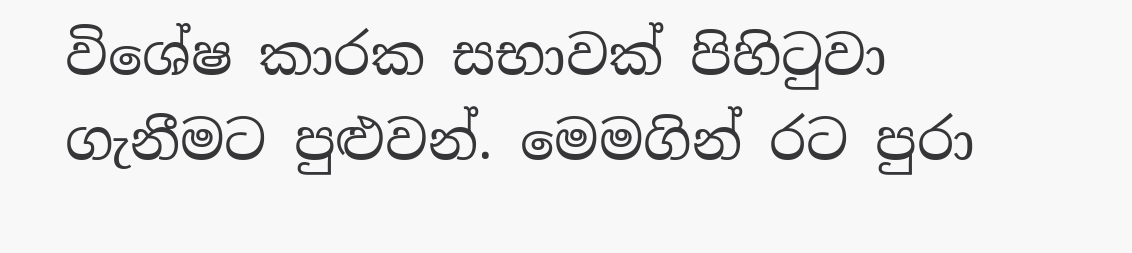විශේෂ කාරක සභාවක් පිහිටුවා ගැනීමට පුළුවන්. මෙමගින් රට පුරා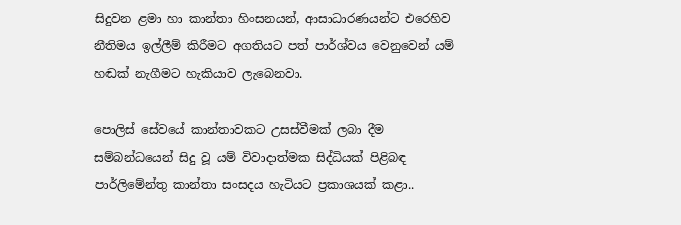සිදුවන ළමා හා කාන්තා හිංසනයන්, ආසාධාරණයන්ට එරෙහිව නීතිමය ඉල්ලීම් කිරීමට අගතියට පත් පාර්ශ්වය වෙනුවෙන් යම් හඬක් නැගීමට හැකියාව ලැබෙනවා.

පොලිස් සේවයේ කාන්තාවකට උසස්වීමක් ලබා දීම සම්බන්ධයෙන් සිදු වූ යම් විවාදාත්මක සිද්ධියක් පිළිබඳ පාර්ලිමේන්තු කාන්තා සංසදය හැටියට ප්‍රකාශයක් කළා..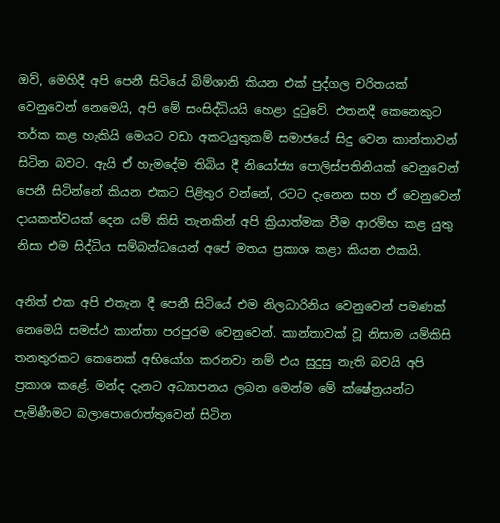ඔව්, මෙහිදී අපි පෙනී සිටියේ බිම්ශානි කියන එක් පුද්ගල චරිතයක් වෙනුවෙන් නෙමෙයි, අපි මේ සංසිද්ධියයි හෙළා දුටුවේ. එතනදී කෙනෙකුට තර්ක කළ හැකියි මෙයට වඩා අකටයුතුකම් සමාජයේ සිදු වෙන කාන්තාවන් සිටින බවට. ඇයි ඒ හැමදේම තිබිය දී නියෝජ්‍ය පොලිස්පතිනියක් වෙනුවෙන් පෙනී සිටින්නේ කියන එකට පිළිතුර වන්නේ, රටට දැනෙන සහ ඒ වෙනුවෙන් දායකත්වයක් දෙන යම් කිසි තැනකින් අපි ක්‍රියාත්මක වීම ආරම්භ කළ යුතු නිසා එම සිද්ධිය සම්බන්ධයෙන් අපේ මතය ප්‍රකාශ කළා කියන එකයි.

අනිත් එක අපි එතැන දී පෙනී සිටියේ එම නිලධාරිනිය වෙනුවෙන් පමණක් නෙමෙයි සමස්ථ කාන්තා පරපුරම වෙනුවෙන්. කාන්තාවක් වූ නිසාම යම්කිසි තනතුරකට කෙනෙක් අභියෝග කරනවා නම් එය සුදුසු නැති බවයි අපි ප්‍රකාශ කළේ. මන්ද දැනට අධ්‍යාපනය ලබන මෙන්ම මේ ක්ෂේත්‍රයන්ට පැමිණීමට බලාපොරොත්තුවෙන් සිටින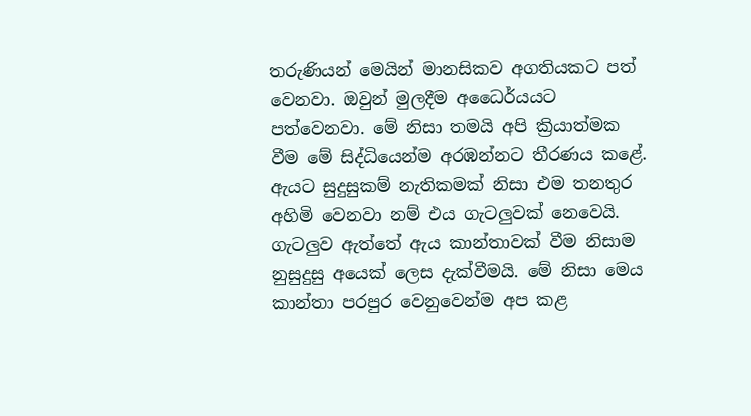තරුණියන් මෙයින් මානසිකව අගතියකට පත් වෙනවා. ඔවුන් මුලදීම අධෛර්යයට පත්වෙනවා. මේ නිසා තමයි අපි ක්‍රියාත්මක වීම මේ සිද්ධියෙන්ම අරඹන්නට තීරණය කළේ. ඇයට සුදුසුකම් නැතිකමක් නිසා එම තනතුර අහිමි වෙනවා නම් එය ගැටලුවක් නෙවෙයි. ගැටලුව ඇත්තේ ඇය කාන්තාවක් වීම නිසාම නුසුදුසු අයෙක් ලෙස දැක්වීමයි. මේ නිසා මෙය කාන්තා පරපුර වෙනුවෙන්ම අප කළ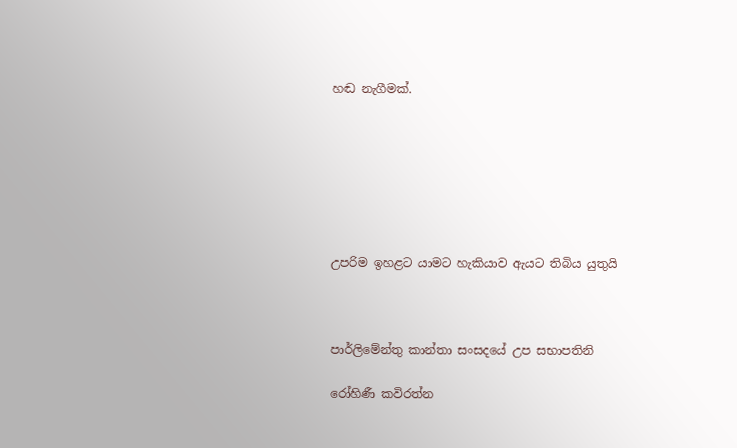හඬ නැගීමක්.







උපරිම ඉහළට යාමට හැකියාව ඇයට තිබිය යුතුයි



පාර්ලිමේන්තු කාන්තා සංසදයේ උප සභාපතිනි

රෝහිණී කවිරත්න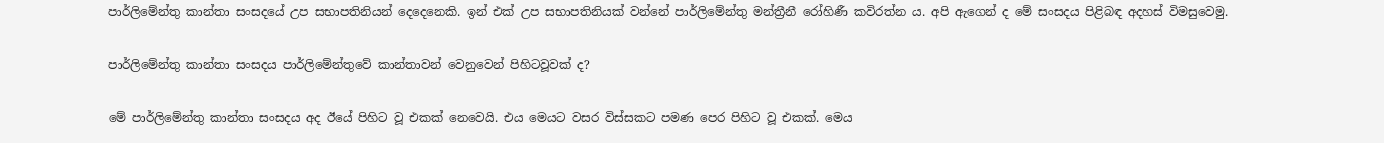පාර්ලිමේන්තු කාන්තා සංසදයේ උප සභාපතිනියන් දෙදෙනෙකි. ඉන් එක් උප සභාපතිනියක් වන්නේ පාර්ලිමේන්තු මන්ත්‍රීනී රෝහිණී කවිරත්න ය. අපි ඇගෙන් ද මේ සංසදය පිළිබඳ අදහස් විමසුවෙමු.

පාර්ලිමේන්තු කාන්තා සංසදය පාර්ලිමේන්තුවේ කාන්තාවන් වෙනුවෙන් පිහිටවූවක් ද?

මේ පාර්ලිමේන්තු කාන්තා සංසදය අද ඊයේ පිහිට වූ එකක් නෙවෙයි. එය මෙයට වසර විස්සකට පමණ පෙර පිහිට වූ එකක්. මෙය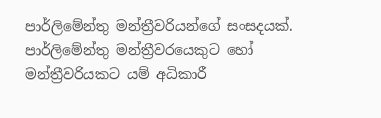පාර්ලිමේන්තු මන්ත්‍රීවරියන්ගේ සංසදයක්. පාර්ලිමේන්තු මන්ත්‍රීවරයෙකුට හෝ මන්ත්‍රීවරියකට යම් අධිකාරී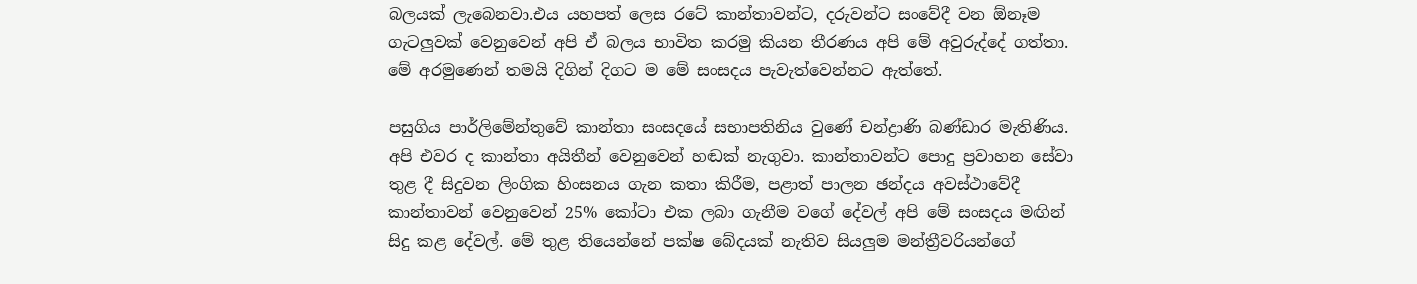බලයක් ලැබෙනවා.එය යහපත් ලෙස රටේ කාන්තාවන්ට, දරුවන්ට සංවේදී වන ඕනෑම ගැටලුවක් වෙනුවෙන් අපි ඒ බලය භාවිත කරමු කියන තීරණය අපි මේ අවුරුද්දේ ගත්තා. මේ අරමුණෙන් තමයි දිගින් දිගට ම මේ සංසදය පැවැත්වෙන්නට ඇත්තේ.

පසුගිය පාර්ලිමේන්තුවේ කාන්තා සංසදයේ සභාපතිනිය වුණේ චන්ද්‍රාණි බණ්ඩාර මැතිණිය. අපි එවර ද කාන්තා අයිතීන් වෙනුවෙන් හඬක් නැගුවා. කාන්තාවන්ට පොදු ප්‍රවාහන සේවා තුළ දී සිදුවන ලිංගික හිංසනය ගැන කතා කිරීම, පළාත් පාලන ඡන්දය අවස්ථාවේදී කාන්තාවන් වෙනුවෙන් 25% කෝටා එක ලබා ගැනීම වගේ දේවල් අපි මේ සංසදය මඟින් සිදු කළ දේවල්. මේ තුළ තියෙන්නේ පක්ෂ බේදයක් නැතිව සියලුම මන්ත්‍රීවරියන්ගේ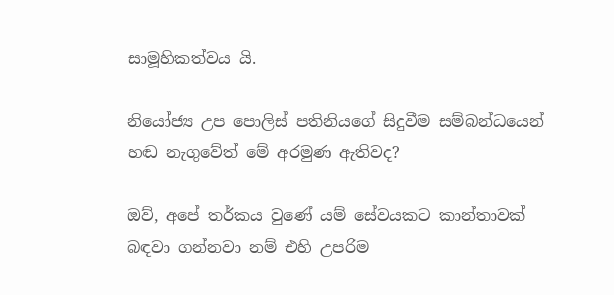සාමූහිකත්වය යි.

නියෝජ්‍ය උප පොලිස් පතිනියගේ සිදුවීම සම්බන්ධයෙන් හඬ නැගුවේත් මේ අරමුණ ඇතිවද?

ඔව්, අපේ තර්කය වුණේ යම් සේවයකට කාන්තාවක් බඳවා ගන්නවා නම් එහි උපරිම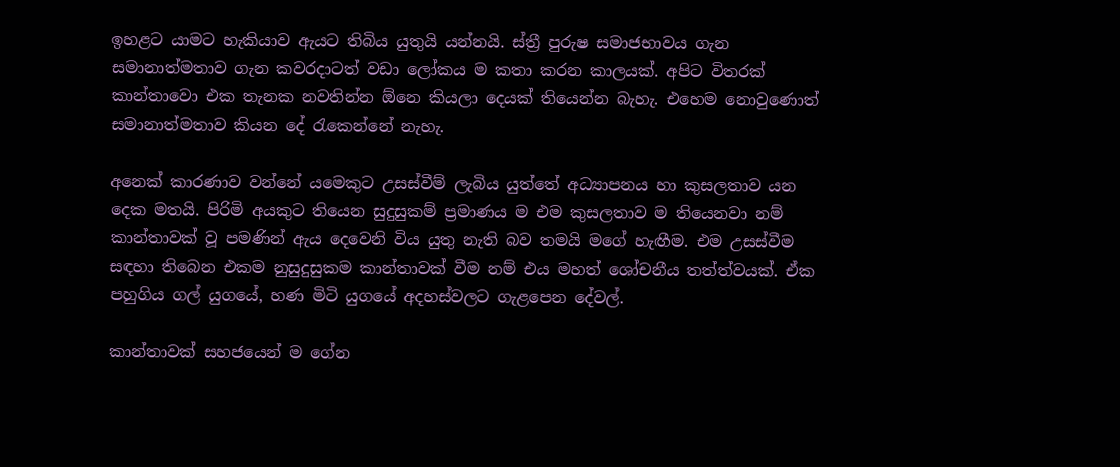ඉහළට යාමට හැකියාව ඇයට තිබිය යුතුයි යන්නයි. ස්ත්‍රී පුරුෂ සමාජභාවය ගැන සමානාත්මතාව ගැන කවරදාටත් වඩා ලෝකය ම කතා කරන කාලයක්. අපිට විතරක් කාන්තාවො එක තැනක නවතින්න ඕනෙ කියලා දෙයක් තියෙන්න බැහැ. එහෙම නොවුණොත් සමානාත්මතාව කියන දේ රැකෙන්නේ නැහැ.

අනෙක් කාරණාව වන්නේ යමෙකුට උසස්වීම් ලැබිය යුත්තේ අධ්‍යාපනය හා කුසලතාව යන දෙක මතයි. පිරිමි අයකුට තියෙන සුදුසුකම් ප්‍රමාණය ම එම කුසලතාව ම තියෙනවා නම් කාන්තාවක් වූ පමණින් ඇය දෙවෙනි විය යුතු නැති බව තමයි මගේ හැඟීම. එම උසස්වීම සඳහා තිබෙන එකම නුසුදුසුකම කාන්තාවක් වීම නම් එය මහත් ශෝචනීය තත්ත්වයක්. ඒක පහුගිය ගල් යුගයේ, හණ මිටි යුගයේ අදහස්වලට ගැළපෙන දේවල්.

කාන්තාවක් සහජයෙන් ම ගේන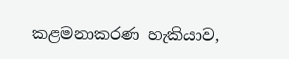කළමනාකරණ හැකියාව,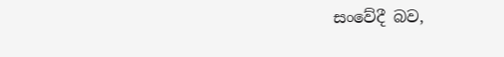සංවේදී බව,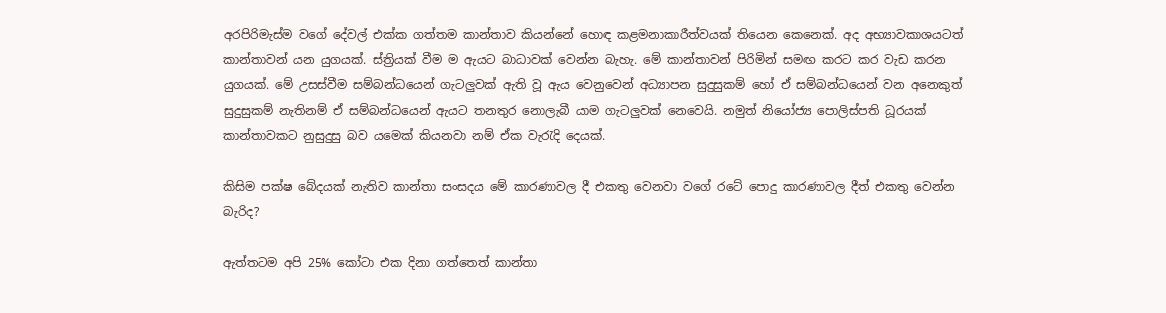අරපිරිමැස්ම වගේ දේවල් එක්ක ගත්තම කාන්තාව කියන්නේ හොඳ කළමනාකාරීත්වයක් තියෙන කෙනෙක්. අද අභ්‍යාවකාශයටත් කාන්තාවන් යන යුගයක්. ස්ත්‍රියක් වීම ම ඇයට බාධාවක් වෙන්න බැහැ. මේ කාන්තාවන් පිරිමින් සමඟ කරට කර වැඩ කරන යුගයක්. මේ උසස්වීම සම්බන්ධයෙන් ගැටලුවක් ඇති වූ ඇය වෙනුවෙන් අධ්‍යාපන සුදුසුකම් හෝ ඒ සම්බන්ධයෙන් වන අනෙකුත් සුදුසුකම් නැතිනම් ඒ සම්බන්ධයෙන් ඇයට තනතුර නොලැබී යාම ගැටලුවක් නෙවෙයි. නමුත් නියෝජ්‍ය පොලිස්පති ධූරයක් කාන්තාවකට නුසුදුසු බව යමෙක් කියනවා නම් ඒක වැරැදි දෙයක්.

කිසිම පක්ෂ බේදයක් නැතිව කාන්තා සංසදය මේ කාරණාවල දී එකතු වෙනවා වගේ රටේ පොදු කාරණාවල දීත් එකතු වෙන්න බැරිද?

ඇත්තටම අපි 25% කෝටා එක දිනා ගත්තෙත් කාන්තා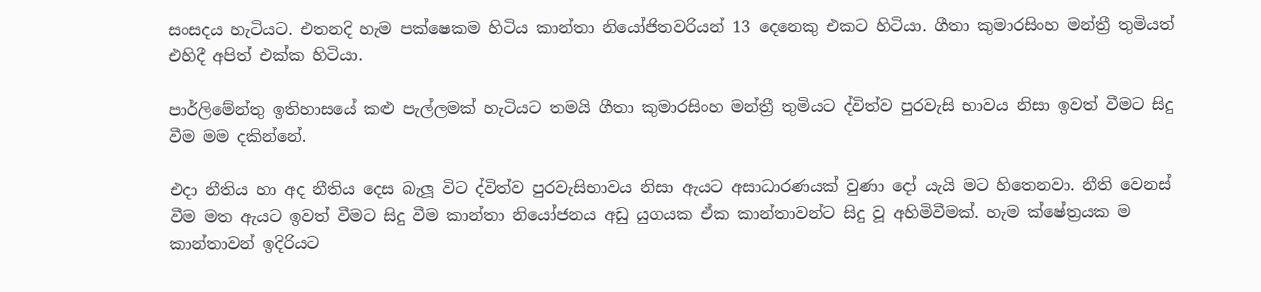සංසදය හැටියට. එතනදි හැම පක්ෂෙකම හිටිය කාන්තා නියෝජිතවරියන් 13 දෙනෙකු එකට හිටියා. ගීතා කුමාරසිංහ මන්ත්‍රී තුමියත් එහිදී අපිත් එක්ක හිටියා.

පාර්ලිමේන්තු ඉතිහාසයේ කළු පැල්ලමක් හැටියට තමයි ගීතා කුමාරසිංහ මන්ත්‍රී තුමියට ද්විත්ව පුරවැසි භාවය නිසා ඉවත් වීමට සිදු වීම මම දකින්නේ.

එදා නීතිය හා අද නීතිය දෙස බැලූ විට ද්විත්ව පුරවැසිභාවය නිසා ඇයට අසාධාරණයක් වුණා දෝ යැයි මට හිතෙනවා. නීති වෙනස් වීම මත ඇයට ඉවත් වීමට සිදු වීම කාන්තා නියෝජනය අඩු යුගයක ඒක කාන්තාවන්ට සිදු වූ අහිමිවීමක්. හැම ක්ෂේත්‍රයක ම කාන්තාවන් ඉදිරියට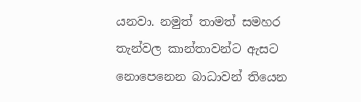යනවා. නමුත් තාමත් සමහර තැන්වල කාන්තාවන්ට ඇසට නොපෙනෙන බාධාවන් තියෙන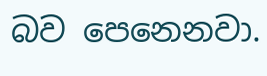බව පෙනෙනවා.